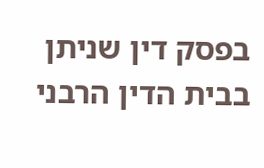בפסק דין שניתן בבית הדין הרבני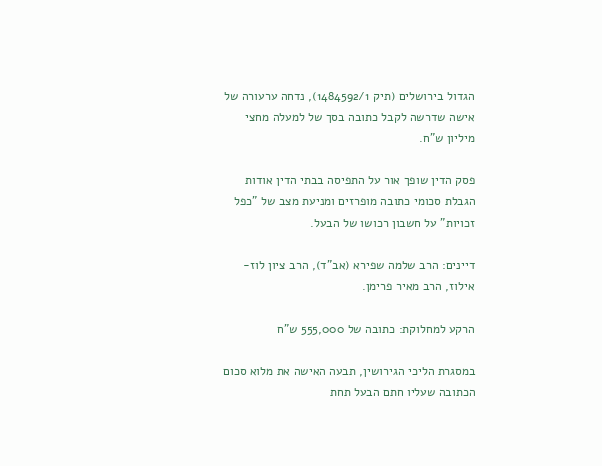הגדול בירושלים (תיק 1484592/1), נדחה ערעורה של אישה שדרשה לקבל כתובה בסך של למעלה מחצי מיליון ש"ח.

פסק הדין שופך אור על התפיסה בבתי הדין אודות הגבלת סכומי כתובה מופרזים ומניעת מצב של "כפל זכויות" על חשבון רכושו של הבעל.

דיינים: הרב שלמה שפירא (אב"ד), הרב ציון לוז-אילוז, הרב מאיר פרימן.

הרקע למחלוקת: כתובה של 555,000 ש"ח

במסגרת הליכי הגירושין, תבעה האישה את מלוא סכום הכתובה שעליו חתם הבעל תחת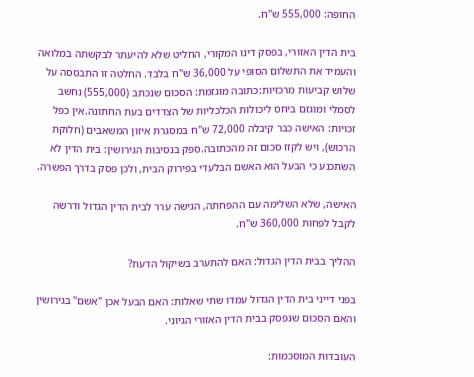החופה: 555,000 ש"ח.

בית הדין האזורי, בפסק דינו המקורי, החליט שלא להיעתר לבקשתה במלואה והעמיד את התשלום הסופי על 36,000 ש"ח בלבד. החלטה זו התבססה על שלוש קביעות מרכזיות:כתובה מוגזמת: הסכום שנכתב (555,000) נחשב לסמלי ומוגזם ביחס ליכולות הכלכליות של הצדדים בעת החתונה.אין כפל זכויות: האישה כבר קיבלה 72,000 ש"ח במסגרת איזון המשאבים (חלוקת הרכוש), ויש לקזז סכום זה מהכתובה.ספק בנסיבות הגירושין: בית הדין לא השתכנע כי הבעל הוא האשם הבלעדי בפירוק הבית, ולכן פסק בדרך הפשרה.

האישה, שלא השלימה עם ההפחתה, הגישה ערר לבית הדין הגדול ודרשה לקבל לפחות 360,000 ש"ח.

ההליך בבית הדין הגדול: האם להתערב בשיקול הדעת?

בפני דייני בית הדין הגדול עמדו שתי שאלות: האם הבעל אכן "אשם" בגירושין והאם הסכום שנפסק בבית הדין האזורי הגיוני.

העובדות המוסכמות: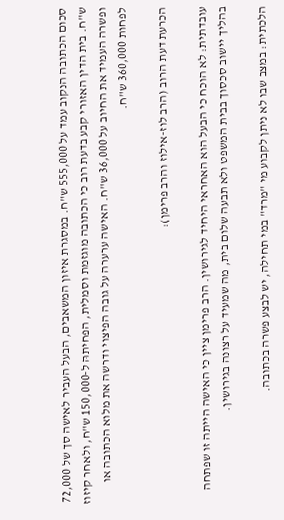סכום הכתובה הנקוב עמד על 555,000 ש"ח. במסגרת איזון המשאבים, הבעל העביר לאישה סך של 72,000 ש"ח. בית הדין האזורי קבע בדעת רוב כי הכתובה מוגזמת וסמלית, הפחיתהּ ל-150,000 ש"ח, ולאחר קיזוז ופשרה העמיד את החיוב על 36,000 ש"ח. האישה ערערה על גובה הפיצוי ודרשה את מלוא הכתובה או לפחות 360,000 ש"ח.

הכרעת דעת הרוב (הרב לוז-אילוז והרב פרימן):

עובדתית: לא הוכח כי הבעל הוא האחראי היחיד לגירושין. הרב פרימן ציין כי האישה הייתה זו שפתחה בהליך יישוב סכסוך בבית המשפט ולא תבעה שלום בית, מה שמעיד על רצונה בגירושין.

הלכתית: במצב שבו לא ניתן לקבוע מי "מרד" במי תחילה, יש לבצע פשרה בכתובה.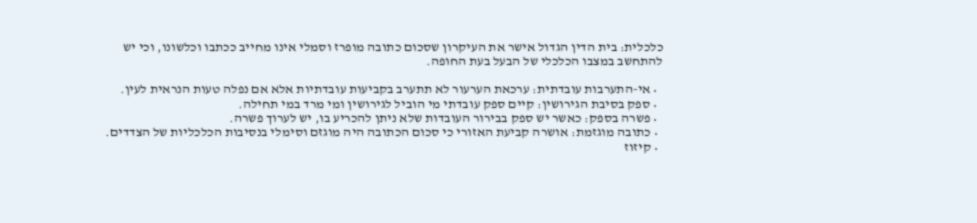כלכלית: בית הדין הגדול אישר את העיקרון שסכום כתובה מופרז וסמלי אינו מחייב ככתבו וכלשונו, וכי יש להתחשב במצבו הכלכלי של הבעל בעת החופה.

  • אי-התערבות עובדתית: ערכאת הערעור לא תתערב בקביעות עובדתיות אלא אם נפלה טעות הנראית לעין.
  • ספק בסיבת הגירושין: קיים ספק עובדתי מי הוביל לגירושין ומי מרד במי תחילה.
  • פשרה בספק: כאשר יש ספק בבירור העובדות שלא ניתן להכריע בו, יש לערוך פשרה.
  • כתובה מוגזמת: אושרה קביעת האזורי כי סכום הכתובה היה מוגזם וסימלי בנסיבות הכלכליות של הצדדים.
  • קיזוז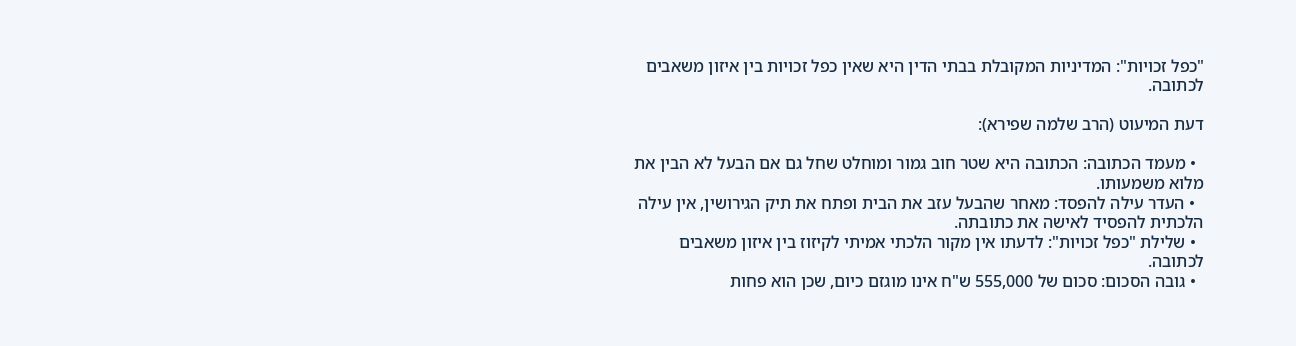"כפל זכויות": המדיניות המקובלת בבתי הדין היא שאין כפל זכויות בין איזון משאבים לכתובה.

דעת המיעוט (הרב שלמה שפירא):

  • מעמד הכתובה: הכתובה היא שטר חוב גמור ומוחלט שחל גם אם הבעל לא הבין את מלוא משמעותו.
  • העדר עילה להפסד: מאחר שהבעל עזב את הבית ופתח את תיק הגירושין, אין עילה הלכתית להפסיד לאישה את כתובתה.
  • שלילת "כפל זכויות": לדעתו אין מקור הלכתי אמיתי לקיזוז בין איזון משאבים לכתובה.
  • גובה הסכום: סכום של 555,000 ש"ח אינו מוגזם כיום, שכן הוא פחות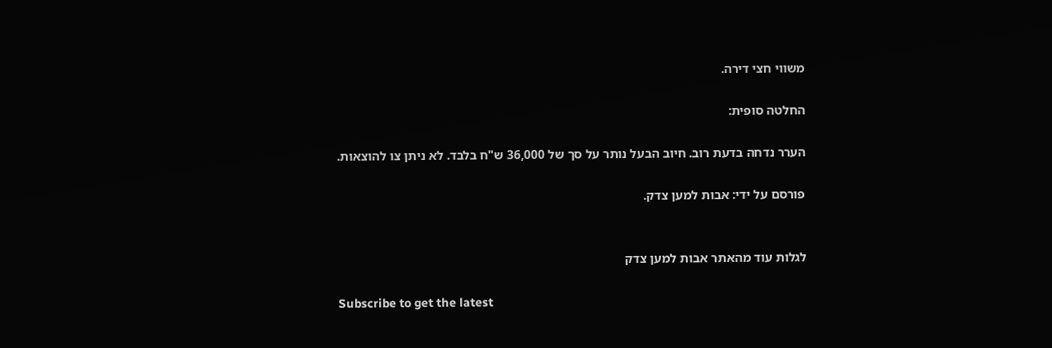משווי חצי דירה.

החלטה סופית:

הערר נדחה בדעת רוב. חיוב הבעל נותר על סך של 36,000 ש"ח בלבד. לא ניתן צו להוצאות.

פורסם על ידי: אבות למען צדק.


לגלות עוד מהאתר אבות למען צדק

Subscribe to get the latest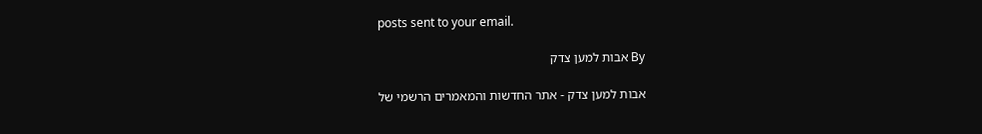posts sent to your email.

By אבות למען צדק

אבות למען צדק - אתר החדשות והמאמרים הרשמי של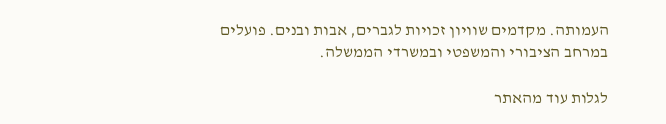העמותה. מקדמים שוויון זכויות לגברים, אבות ובנים. פועלים במרחב הציבורי והמשפטי ובמשרדי הממשלה.

לגלות עוד מהאתר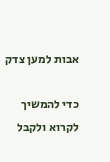אבות למען צדק

כדי להמשיך לקרוא ולקבל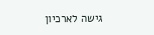גישה לארכיון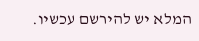המלא יש להירשם עכשיו.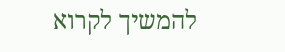להמשיך לקרוא